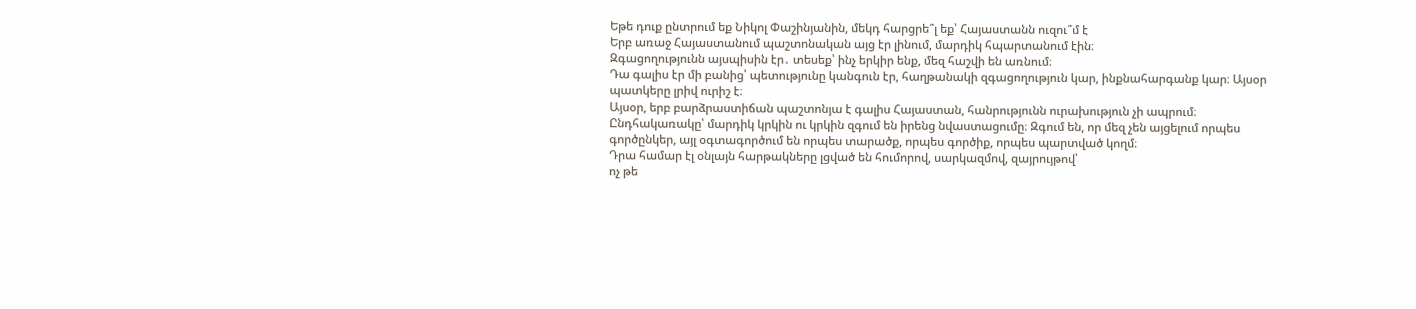Եթե դուք ընտրում եք Նիկոլ Փաշինյանին, մեկդ հարցրե՞լ եք՝ Հայաստանն ուզու՞մ է
Երբ առաջ Հայաստանում պաշտոնական այց էր լինում, մարդիկ հպարտանում էին։
Զգացողությունն այսպիսին էր․ տեսեք՝ ինչ երկիր ենք, մեզ հաշվի են առնում։
Դա գալիս էր մի բանից՝ պետությունը կանգուն էր, հաղթանակի զգացողություն կար, ինքնահարգանք կար։ Այսօր պատկերը լրիվ ուրիշ է։
Այսօր, երբ բարձրաստիճան պաշտոնյա է գալիս Հայաստան, հանրությունն ուրախություն չի ապրում։ Ընդհակառակը՝ մարդիկ կրկին ու կրկին զգում են իրենց նվաստացումը։ Զգում են, որ մեզ չեն այցելում որպես գործընկեր, այլ օգտագործում են որպես տարածք, որպես գործիք, որպես պարտված կողմ։
Դրա համար էլ օնլայն հարթակները լցված են հումորով, սարկազմով, զայրույթով՝
ոչ թե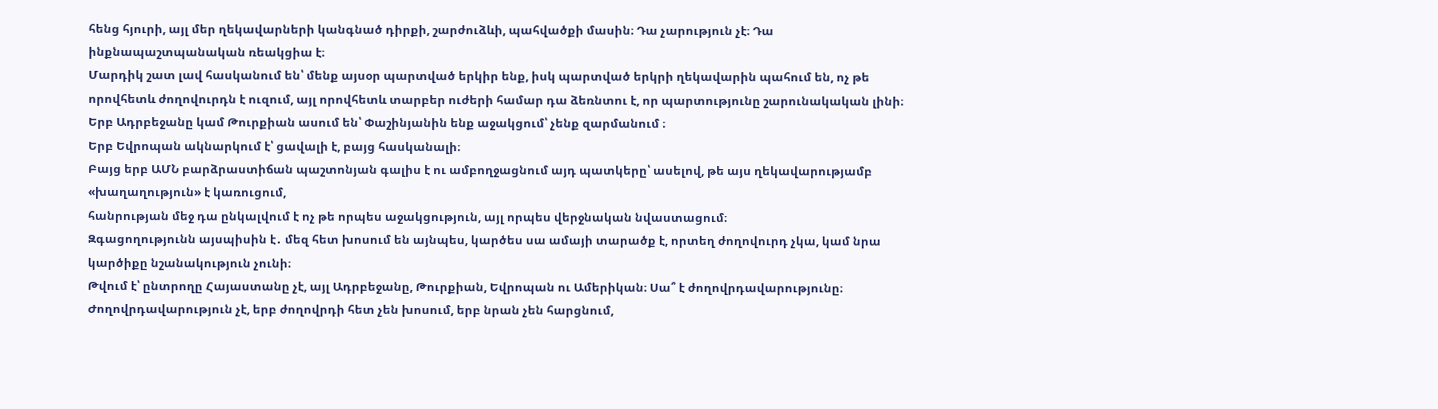հենց հյուրի, այլ մեր ղեկավարների կանգնած դիրքի, շարժուձևի, պահվածքի մասին։ Դա չարություն չէ։ Դա ինքնապաշտպանական ռեակցիա է։
Մարդիկ շատ լավ հասկանում են՝ մենք այսօր պարտված երկիր ենք, իսկ պարտված երկրի ղեկավարին պահում են, ոչ թե որովհետև ժողովուրդն է ուզում, այլ որովհետև տարբեր ուժերի համար դա ձեռնտու է, որ պարտությունը շարունակական լինի։
Երբ Ադրբեջանը կամ Թուրքիան ասում են՝ Փաշինյանին ենք աջակցում՝ չենք զարմանում ։
Երբ Եվրոպան ակնարկում է՝ ցավալի է, բայց հասկանալի։
Բայց երբ ԱՄՆ բարձրաստիճան պաշտոնյան գալիս է ու ամբողջացնում այդ պատկերը՝ ասելով, թե այս ղեկավարությամբ «խաղաղություն» է կառուցում,
հանրության մեջ դա ընկալվում է ոչ թե որպես աջակցություն, այլ որպես վերջնական նվաստացում։
Զգացողությունն այսպիսին է․ մեզ հետ խոսում են այնպես, կարծես սա ամայի տարածք է, որտեղ ժողովուրդ չկա, կամ նրա կարծիքը նշանակություն չունի։
Թվում է՝ ընտրողը Հայաստանը չէ, այլ Ադրբեջանը, Թուրքիան, Եվրոպան ու Ամերիկան։ Սա՞ է ժողովրդավարությունը։
Ժողովրդավարություն չէ, երբ ժողովրդի հետ չեն խոսում, երբ նրան չեն հարցնում,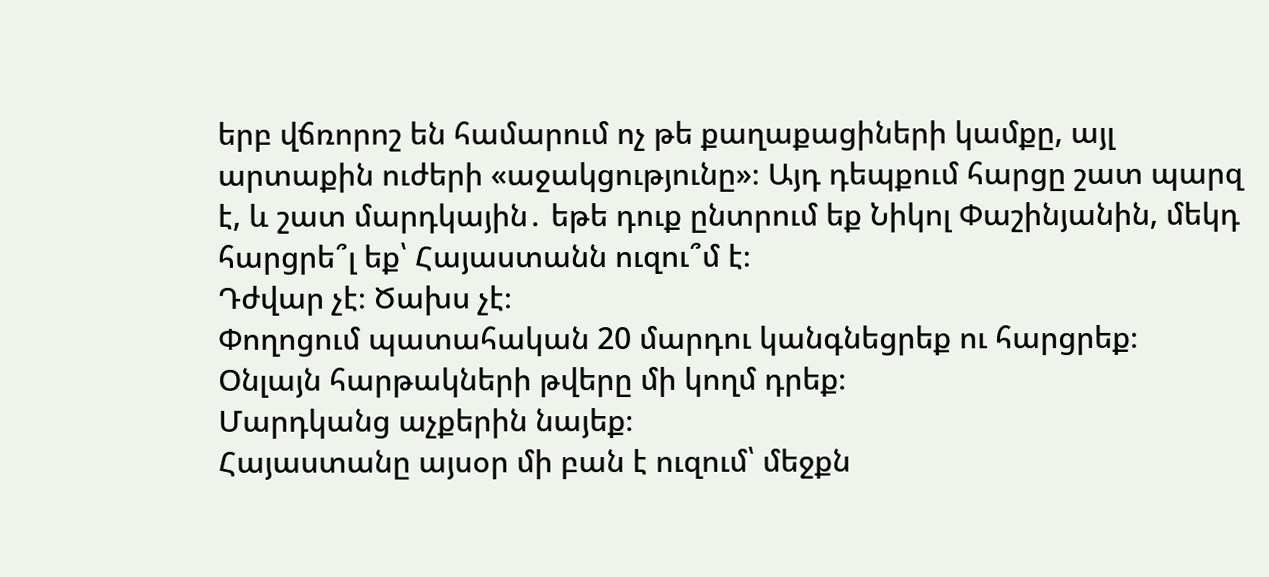երբ վճռորոշ են համարում ոչ թե քաղաքացիների կամքը, այլ արտաքին ուժերի «աջակցությունը»։ Այդ դեպքում հարցը շատ պարզ է, և շատ մարդկային․ եթե դուք ընտրում եք Նիկոլ Փաշինյանին, մեկդ հարցրե՞լ եք՝ Հայաստանն ուզու՞մ է։
Դժվար չէ։ Ծախս չէ։
Փողոցում պատահական 20 մարդու կանգնեցրեք ու հարցրեք։
Օնլայն հարթակների թվերը մի կողմ դրեք։
Մարդկանց աչքերին նայեք։
Հայաստանը այսօր մի բան է ուզում՝ մեջքն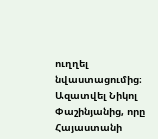ուղղել նվաստացումից։ Ազատվել Նիկոլ Փաշինյանից, որը Հայաստանի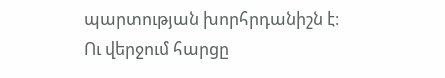պարտության խորհրդանիշն է։
Ու վերջում հարցը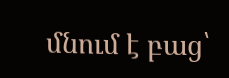մնում է բաց՝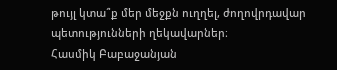թույլ կտա՞ք մեր մեջքն ուղղել, ժողովրդավար պետությունների ղեկավարներ։
Հասմիկ Բաբաջանյան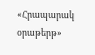«Հրապարակ օրաթերթ»